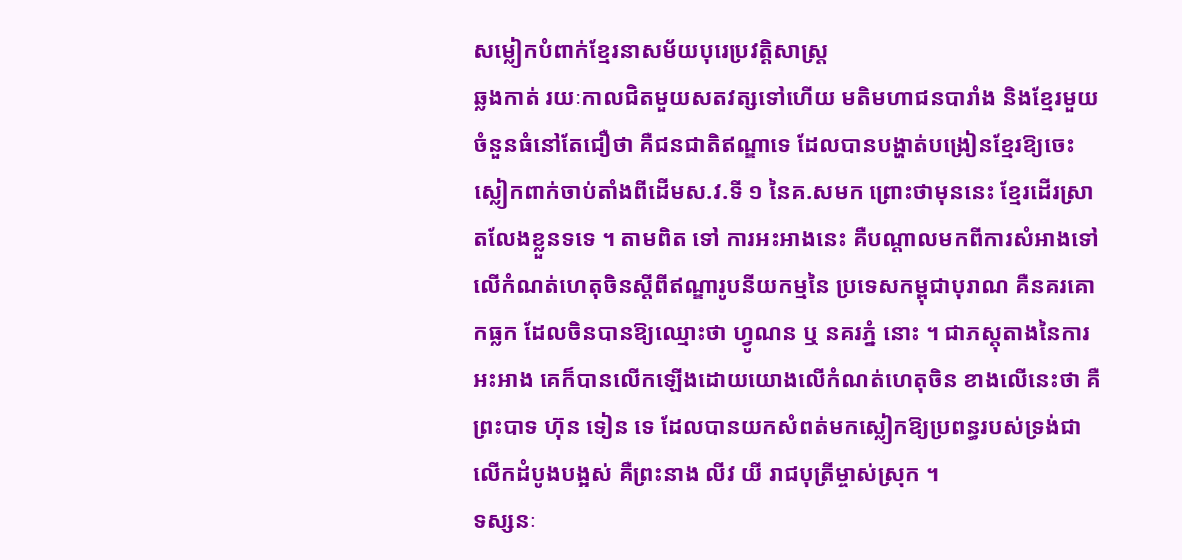សម្លៀកបំពាក់ខ្មែរនាសម័យបុរេប្រវត្តិសាស្ត្រ
ឆ្លងកាត់ រយៈកាលជិតមួយសតវត្សទៅហើយ មតិមហាជនបារាំង និងខ្មែរមួយចំនួនធំនៅតែជឿថា គឺជនជាតិឥណ្ឌាទេ ដែលបានបង្ហាត់បង្រៀនខ្មែរឱ្យចេះស្លៀកពាក់ចាប់តាំងពីដើមស.វ.ទី ១ នៃគ.សមក ព្រោះថាមុននេះ ខ្មែរដើរស្រាតលែងខ្លួនទទេ ។ តាមពិត ទៅ ការអះអាងនេះ គឺបណ្តាលមកពីការសំអាងទៅលើកំណត់ហេតុចិនស្តីពីឥណ្ឌារូបនីយកម្មនៃ ប្រទេសកម្ពុជាបុរាណ គឺនគរគោកធ្លក ដែលចិនបានឱ្យឈ្មោះថា ហ្វូណន ឬ នគរភ្នំ នោះ ។ ជាភស្តុតាងនៃការអះអាង គេក៏បានលើកឡើងដោយយោងលើកំណត់ហេតុចិន ខាងលើនេះថា គឺព្រះបាទ ហ៊ុន ទៀន ទេ ដែលបានយកសំពត់មកស្លៀកឱ្យប្រពន្ធរបស់ទ្រង់ជាលើកដំបូងបង្អស់ គឺព្រះនាង លីវ យី រាជបុត្រីម្ចាស់ស្រុក ។
ទស្សនៈ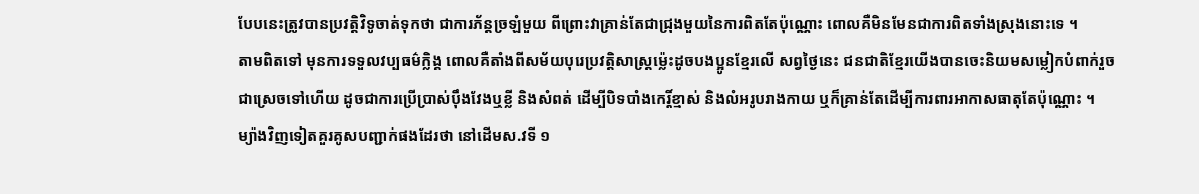បែបនេះត្រូវបានប្រវត្តិវិទូចាត់ទុកថា ជាការភ័ន្តច្រឡំមួយ ពីព្រោះវាគ្រាន់តែជាជ្រុងមួយនៃការពិតតែប៉ុណ្ណោះ ពោលគឺមិនមែនជាការពិតទាំងស្រុងនោះទេ ។
តាមពិតទៅ មុនការទទួលវប្បធម៌ក្លិង្គ ពោលគឺតាំងពីសម័យបុរេប្រវត្តិសាស្ត្រម្ល៉េះដូចបងប្អូនខ្មែរលើ សព្វថ្ងៃនេះ ជនជាតិខ្មែរយើងបានចេះនិយមសម្លៀកបំពាក់រួចជាស្រេចទៅហើយ ដូចជាការប្រើប្រាស់ប៉ឹងវែងឬខ្លី និងសំពត់ ដើម្បីបិទបាំងកេរ្តិ៍ខ្មាស់ និងលំអរូបរាងកាយ ឬក៏គ្រាន់តែដើម្បីការពារអាកាសធាតុតែប៉ុណ្ណោះ ។
ម្យ៉ាងវិញទៀតគួរគូសបញ្ជាក់ផងដែរថា នៅដើមស.វទី ១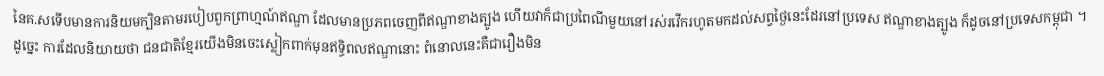នៃគ.សទើបមានការនិយមក្បិនតាមរបៀបពួកព្រាហ្មណ៍ឥណ្ឌា ដែលមានប្រភពចេញពីឥណ្ឌាខាងត្បូង ហើយវាក៏ជាប្រពៃណីមួយនៅរស់រវើករហូតមកដល់សព្វថ្ងៃនេះដែរនៅប្រទេស ឥណ្ឌាខាងត្បូង ក៏ដូចនៅប្រទេសកម្ពុជា ។
ដូច្នេះ ការដែលនិយាយថា ជនជាតិខ្មែរយើងមិនចេះស្លៀកពាក់មុនឥទ្ធិពលឥណ្ឌានោះ ពំនោលនេះគឺជារឿងមិន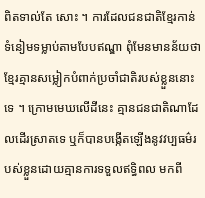ពិតទាល់តែ សោះ ។ ការដែលជនជាតិខ្មែរកាន់ទំនៀមទម្លាប់តាមបែបឥណ្ឌា ពុំមែនមានន័យថា ខ្មែរគ្មានសម្លៀកបំពាក់ប្រចាំជាតិរបស់ខ្លួននោះទេ ។ ក្រោមមេឃលើដីនេះ គ្មានជនជាតិណាដែលដើរស្រាតទេ ឬក៏បានបង្កើតឡើងនូវវប្បធម៌របស់ខ្លួនដោយគ្មានការទទួលឥទ្ធិពល មកពី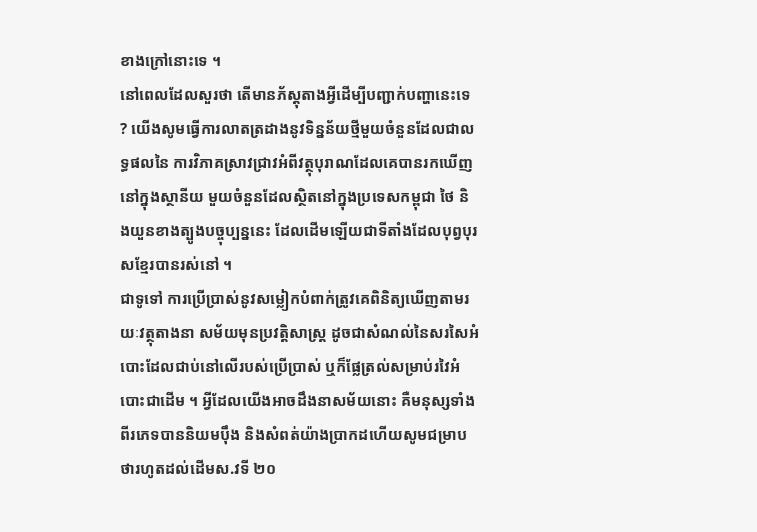ខាងក្រៅនោះទេ ។
នៅពេលដែលសួរថា តើមានភ័ស្តុតាងអ្វីដើម្បីបញ្ជាក់បញ្ហានេះទេ ? យើងសូមធ្វើការលាតត្រដាងនូវទិន្នន័យថ្មីមួយចំនួនដែលជាលទ្ធផលនៃ ការវិភាគស្រាវជ្រាវអំពីវត្ថុបុរាណដែលគេបានរកឃើញនៅក្នុងស្ថានីយ មួយចំនួនដែលស្ថិតនៅក្នុងប្រទេសកម្ពុជា ថៃ និងយួនខាងត្បូងបច្ចុប្បន្ននេះ ដែលដើមឡើយជាទីតាំងដែលបុព្វបុរសខ្មែរបានរស់នៅ ។
ជាទូទៅ ការប្រើប្រាស់នូវសម្លៀកបំពាក់ត្រូវគេពិនិត្យឃើញតាមរយៈវត្ថុតាងនា សម័យមុនប្រវត្តិសាស្ត្រ ដូចជាសំណល់នៃសរសៃអំបោះដែលជាប់នៅលើរបស់ប្រើប្រាស់ ឬក៏ផ្លែត្រល់សម្រាប់រវៃអំបោះជាដើម ។ អ្វីដែលយើងអាចដឹងនាសម័យនោះ គឺមនុស្សទាំងពីរភេទបាននិយមប៉ឹង និងសំពត់យ៉ាងប្រាកដហើយសូមជម្រាបថារហូតដល់ដើមស.វទី ២០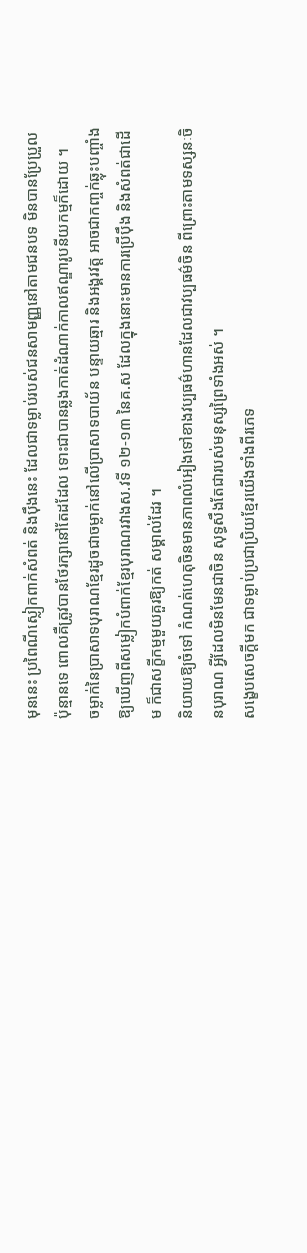មុននេះ ប្រពៃណីស្លៀកពាក់សំពត់ និងប៉ឹងនេះ ដែលជាទម្លាប់របស់ជនសាមញ្ញនៅតាមជនបទ មិនបានប្រែប្រួលប៉ុន្មានទេ ពោលគឺត្រូវបានថែរក្សានៅតែដដែល ទោះជាបានឆ្លងកាត់ដំណាក់កាលឥណ្ឌារូបនីយកម្មក៏ដោយ ។
ចម្លាក់នៃប្រាសាទបុរាណខ្មែរដូចជាចម្លាក់នៅលើប្រាសាទបាយ័ន បន្ទាយឆ្មារ និងអង្គរវត្ត អាចជាកញ្ចក់ឆ្លុះបញ្ចាំងឱ្យឃើញពីសម្លៀកបំពាក់ខ្មែរបុរាណរវាងស.វទី ១២-១៣ នៃគ.ស ដែលក្នុងនោះមានការប្រើប៉ឹង និងសំពត់ជាដើម ក៏ជាសក្ខីកម្មមួយគួរឱ្យកត់ សម្គាល់ដែរ ។
និយាយឱ្យចំទៅ កំណត់ហេតុចិនមានភាពលំអៀងទៅខាងវប្បធម៌ហានដែលជាវប្បធម៌ចិន ពីព្រោះតាមទស្សនៈចិនបុរាណ អ្វីដែលមិនមែនជាចិន សុទ្ធសឹងតែជារបស់មនុស្សព្រៃទាំងអស់ ។
សង្ខេបសេចក្តីមក ជាទម្លាប់ប្រជាប្រិយខ្មែរយើងទាំងពីរភេទ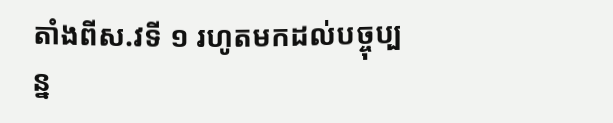តាំងពីស.វទី ១ រហូតមកដល់បច្ចុប្បន្ន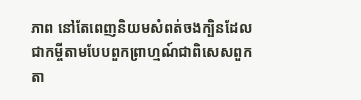ភាព នៅតែពេញនិយមសំពត់ចងក្បិនដែលជាកម្ចីតាមបែបពួកព្រាហ្មណ៍ជាពិសេសពួក តា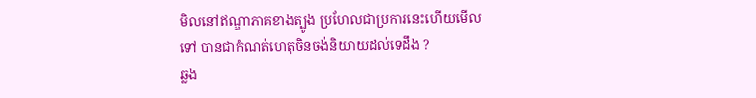មិលនៅឥណ្ឌាភាគខាងត្បូង ប្រហែលជាប្រការនេះហើយមើលទៅ បានជាកំណត់ហេតុចិនចង់និយាយដល់ទេដឹង ?
ឆ្លង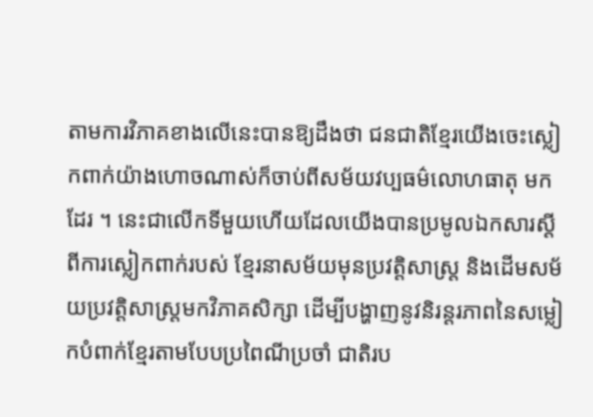តាមការវិភាគខាងលើនេះបានឱ្យដឹងថា ជនជាតិខ្មែរយើងចេះស្លៀកពាក់យ៉ាងហោចណាស់ក៏ចាប់ពីសម័យវប្បធម៌លោហធាតុ មកដែរ ។ នេះជាលើកទីមួយហើយដែលយើងបានប្រមូលឯកសារស្តីពីការស្លៀកពាក់របស់ ខ្មែរនាសម័យមុនប្រវត្តិសាស្ត្រ និងដើមសម័យប្រវត្តិសាស្ត្រមកវិភាគសិក្សា ដើម្បីបង្ហាញនូវនិរន្តរភាពនៃសម្លៀកបំពាក់ខ្មែរតាមបែបប្រពៃណីប្រចាំ ជាតិរប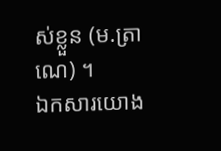ស់ខ្លួន (ម.ត្រាណេ) ។
ឯកសារយោង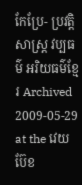កែប្រែ- ប្រវត្តិសាស្រ្ត វប្បធម៌ អរិយធម៌ខ្មែរ Archived 2009-05-29 at the វេយប៊ែខ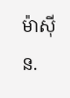ម៉ាស៊ីន.